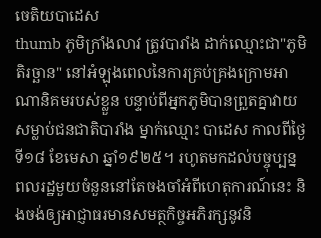ចេតិយបាដេស
thumb ភូមិក្រាំងលាវ ត្រូវបារាំង ដាក់ឈ្មោះជា"ភូមិតិរច្ឆាន" នៅអំឡុងពេលនៃការគ្រប់គ្រងក្រោមអាណានិគមរបស់ខ្លួន បន្ទាប់ពីអ្នកភូមិបានព្រួតគ្នាវាយសម្លាប់ជនជាតិបារាំង ម្នាក់ឈ្មោះ បាដេស កាលពីថ្ងៃទី១៨ ខែមេសា ឆ្នាំ១៩២៥។ រហូតមកដល់បច្ចុប្បន្ន ពលរដ្ឋមួយចំនួននៅតែចងចាំអំពីហេតុការណ៍នេះ និងចង់ឲ្យអាជ្ញាធរមានសមត្ថកិច្ចអភិរក្សនូវនិ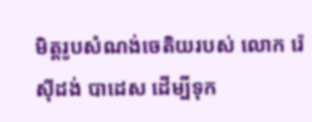មិត្តរូបសំណង់ចេតិយរបស់ លោក រ៉េស៊ីដង់ បាដេស ដើម្បីទុក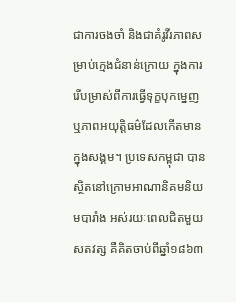ជាការចងចាំ និងជាគំរូវីរភាពសម្រាប់ក្មេងជំនាន់ក្រោយ ក្នុងការរើបម្រាស់ពីការធ្វើទុក្ខបុកម្នេញ ឬភាពអយុត្តិធម៌ដែលកើតមានក្នុងសង្គម។ ប្រទេសកម្ពុជា បានស្ថិតនៅក្រោមអាណានិគមនិយមបារាំង អស់រយៈពេលជិតមួយសតវត្ស គឺគិតចាប់ពីឆ្នាំ១៨៦៣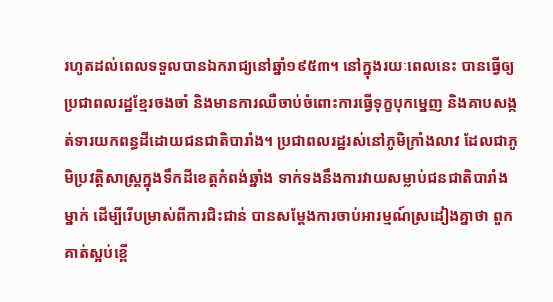រហូតដល់ពេលទទួលបានឯករាជ្យនៅឆ្នាំ១៩៥៣។ នៅក្នុងរយៈពេលនេះ បានធ្វើឲ្យប្រជាពលរដ្ឋខ្មែរចងចាំ និងមានការឈឺចាប់ចំពោះការធ្វើទុក្ខបុកម្នេញ និងគាបសង្កត់ទារយកពន្ធដីដោយជនជាតិបារាំង។ ប្រជាពលរដ្ឋរស់នៅភូមិក្រាំងលាវ ដែលជាភូមិប្រវត្តិសាស្ត្រក្នុងទឹកដីខេត្តកំពង់ឆ្នាំង ទាក់ទងនឹងការវាយសម្លាប់ជនជាតិបារាំង ម្នាក់ ដើម្បីរើបម្រាស់ពីការជិះជាន់ បានសម្ដែងការចាប់អារម្មណ៍ស្រដៀងគ្នាថា ពួកគាត់ស្អប់ខ្ពើ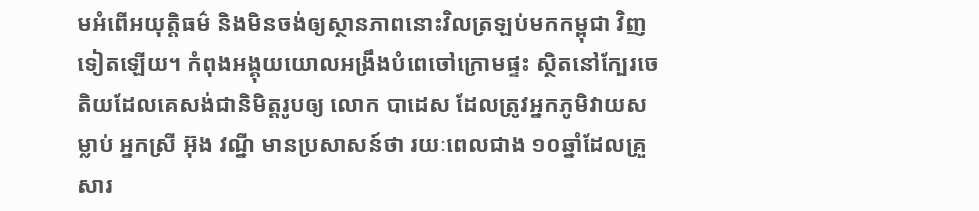មអំពើអយុត្តិធម៌ និងមិនចង់ឲ្យស្ថានភាពនោះវិលត្រឡប់មកកម្ពុជា វិញទៀតឡើយ។ កំពុងអង្គុយយោលអង្រឹងបំពេចៅក្រោមផ្ទះ ស្ថិតនៅក្បែរចេតិយដែលគេសង់ជានិមិត្តរូបឲ្យ លោក បាដេស ដែលត្រូវអ្នកភូមិវាយសម្លាប់ អ្នកស្រី អ៊ុង វណ្នី មានប្រសាសន៍ថា រយៈពេលជាង ១០ឆ្នាំដែលគ្រួសារ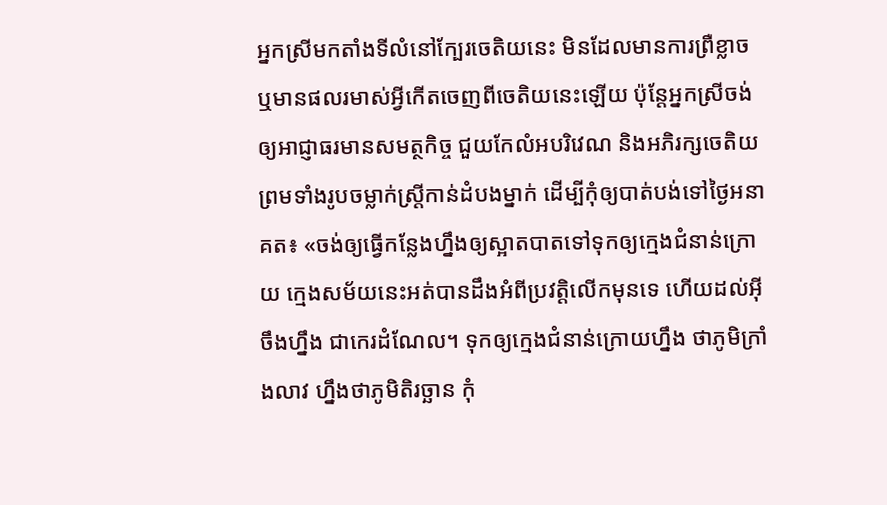អ្នកស្រីមកតាំងទីលំនៅក្បែរចេតិយនេះ មិនដែលមានការព្រឺខ្លាច ឬមានផលរមាស់អ្វីកើតចេញពីចេតិយនេះឡើយ ប៉ុន្តែអ្នកស្រីចង់ឲ្យអាជ្ញាធរមានសមត្ថកិច្ច ជួយកែលំអបរិវេណ និងអភិរក្សចេតិយ ព្រមទាំងរូបចម្លាក់ស្ត្រីកាន់ដំបងម្នាក់ ដើម្បីកុំឲ្យបាត់បង់ទៅថ្ងៃអនាគត៖ «ចង់ឲ្យធ្វើកន្លែងហ្នឹងឲ្យស្អាតបាតទៅទុកឲ្យក្មេងជំនាន់ក្រោយ ក្មេងសម័យនេះអត់បានដឹងអំពីប្រវត្តិលើកមុនទេ ហើយដល់អ៊ីចឹងហ្នឹង ជាកេរដំណែល។ ទុកឲ្យក្មេងជំនាន់ក្រោយហ្នឹង ថាភូមិក្រាំងលាវ ហ្នឹងថាភូមិតិរច្ឆាន កុំ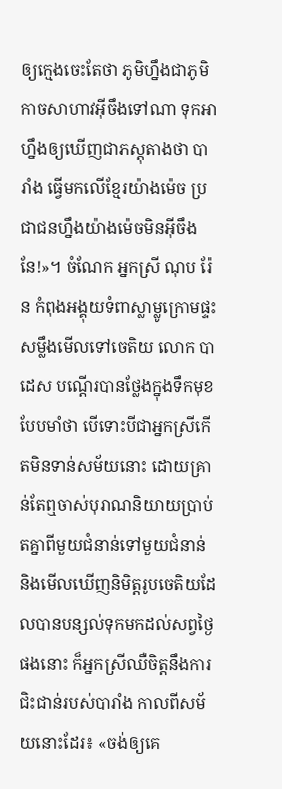ឲ្យក្មេងចេះតែថា ភូមិហ្នឹងជាភូមិកាចសាហាវអ៊ីចឹងទៅណា ទុកអាហ្នឹងឲ្យឃើញជាភស្តុតាងថា បារាំង ធ្វើមកលើខ្មែរយ៉ាងម៉េច ប្រជាជនហ្នឹងយ៉ាងម៉េចមិនអ៊ីចឹងនែ!»។ ចំណែក អ្នកស្រី ណុប រ៉ែន កំពុងអង្គុយទំពាស្លាម្លូក្រោមផ្ទះ សម្លឹងមើលទៅចេតិយ លោក បាដេស បណ្ដើរបានថ្លែងក្នុងទឹកមុខបែបមាំថា បើទោះបីជាអ្នកស្រីកើតមិនទាន់សម័យនោះ ដោយគ្រាន់តែឮចាស់បុរាណនិយាយប្រាប់តគ្នាពីមួយជំនាន់ទៅមួយជំនាន់ និងមើលឃើញនិមិត្តរូបចេតិយដែលបានបន្សល់ទុកមកដល់សព្វថ្ងៃផងនោះ ក៏អ្នកស្រីឈឺចិត្តនឹងការជិះជាន់របស់បារាំង កាលពីសម័យនោះដែរ៖ «ចង់ឲ្យគេ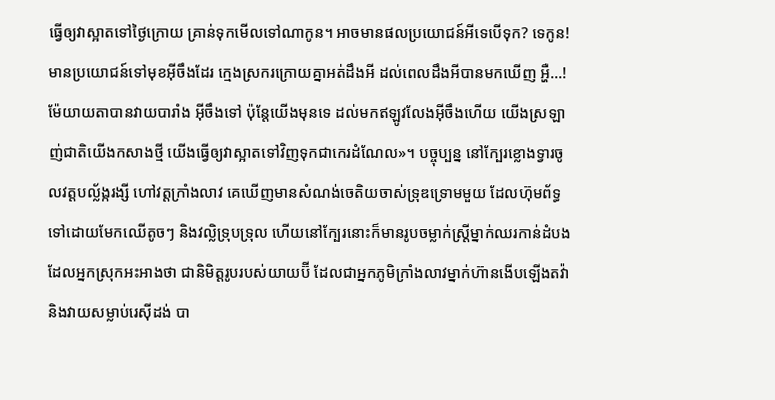ធ្វើឲ្យវាស្អាតទៅថ្ងៃក្រោយ គ្រាន់ទុកមើលទៅណាកូន។ អាចមានផលប្រយោជន៍អីទេបើទុក? ទេកូន! មានប្រយោជន៍ទៅមុខអ៊ីចឹងដែរ ក្មេងស្រករក្រោយគ្នាអត់ដឹងអី ដល់ពេលដឹងអីបានមកឃើញ អ្ហឺ...! ម៉ែយាយតាបានវាយបារាំង អ៊ីចឹងទៅ ប៉ុន្តែយើងមុនទេ ដល់មកឥឡូវលែងអ៊ីចឹងហើយ យើងស្រឡាញ់ជាតិយើងកសាងថ្មី យើងធ្វើឲ្យវាស្អាតទៅវិញទុកជាកេរដំណែល»។ បច្ចុប្បន្ន នៅក្បែរខ្លោងទ្វារចូលវត្តបល្ល័ង្ករង្សី ហៅវត្តក្រាំងលាវ គេឃើញមានសំណង់ចេតិយចាស់ទ្រុឌទ្រោមមួយ ដែលហ៊ុមព័ទ្ធទៅដោយមែកឈើតូចៗ និងវល្លិទ្រុបទ្រុល ហើយនៅក្បែរនោះក៏មានរូបចម្លាក់ស្ត្រីម្នាក់ឈរកាន់ដំបង ដែលអ្នកស្រុកអះអាងថា ជានិមិត្តរូបរបស់យាយប៊ី ដែលជាអ្នកភូមិក្រាំងលាវម្នាក់ហ៊ានងើបឡើងតវ៉ា និងវាយសម្លាប់រេស៊ីដង់ បា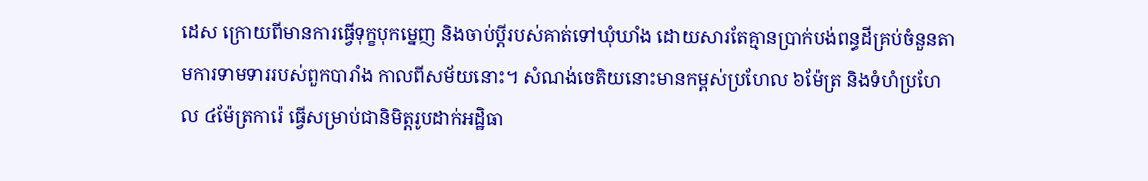ដេស ក្រោយពីមានការធ្វើទុក្ខបុកម្នេញ និងចាប់ប្ដីរបស់គាត់ទៅឃុំឃាំង ដោយសារតែគ្មានប្រាក់បង់ពន្ធដីគ្រប់ចំនួនតាមការទាមទាររបស់ពួកបារាំង កាលពីសម័យនោះ។ សំណង់ចេតិយនោះមានកម្ពស់ប្រហែល ៦ម៉ែត្រ និងទំហំប្រហែល ៤ម៉ែត្រការ៉េ ធ្វើសម្រាប់ជានិមិត្តរូបដាក់អដ្ឋិធា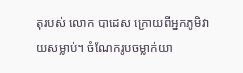តុរបស់ លោក បាដេស ក្រោយពីអ្នកភូមិវាយសម្លាប់។ ចំណែករូបចម្លាក់យា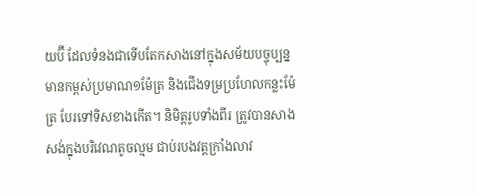យប៊ី ដែលទំនងជាទើបតែកសាងនៅក្នុងសម័យបច្ចុប្បន្ន មានកម្ពស់ប្រមាណ១ម៉ែត្រ និងជើងទម្រប្រហែលកន្លះម៉ែត្រ បែរទៅទិសខាងកើត។ និមិត្តរូបទាំងពីរ ត្រូវបានសាងសង់ក្នុងបរិវេណតូចល្មម ជាប់របងវត្តក្រាំងលាវ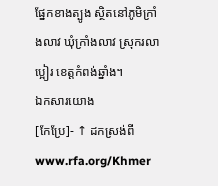ផ្នែកខាងត្បូង ស្ថិតនៅភូមិក្រាំងលាវ ឃុំក្រាំងលាវ ស្រុករលាប្អៀរ ខេត្តកំពង់ឆ្នាំង។
ឯកសារយោង
[កែប្រែ]- ↑ ដកស្រង់ពី www.rfa.org/Khmer